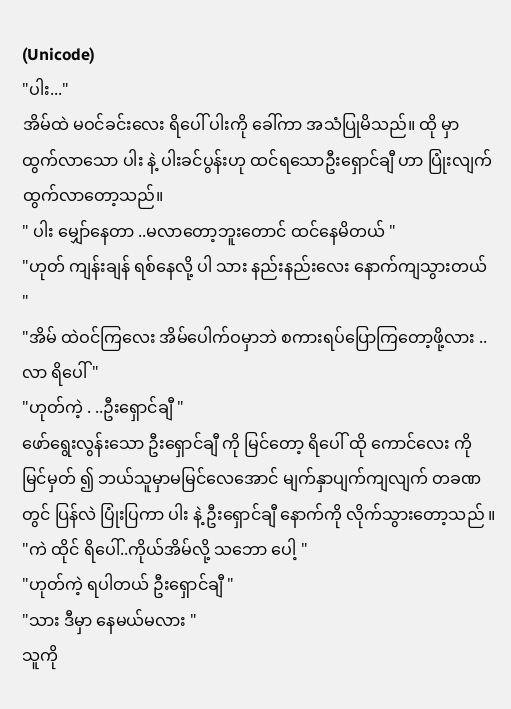(Unicode)
"ပါး..."
အိမ်ထဲ မဝင်ခင်းလေး ရိပေါ် ပါးကို ခေါ်ကာ အသံပြုမိသည်။ ထို မှာ ထွက်လာသော ပါး နဲ့ ပါးခင်ပွန်းဟု ထင်ရသောဦးရှောင်ချီ ဟာ ပြုံးလျက် ထွက်လာတော့သည်။
" ပါး မျှော်နေတာ ..မလာတော့ဘူးတောင် ထင်နေမိတယ် "
"ဟုတ် ကျန်းချန် ရစ်နေလို့ ပါ သား နည်းနည်းလေး နောက်ကျသွားတယ် "
"အိမ် ထဲဝင်ကြလေး အိမ်ပေါက်ဝမှာဘဲ စကားရပ်ပြောကြတော့ဖို့လား ..လာ ရိပေါ် "
"ဟုတ်ကဲ့ . ..ဦးရှောင်ချီ "
ဖော်ရွေးလွန်းသော ဦးရှောင်ချီ ကို မြင်တော့ ရိပေါ် ထို ကောင်လေး ကို မြင်မှတ် ၍ ဘယ်သူမှာမမြင်လေအောင် မျက်နှာပျက်ကျလျက် တခဏတွင် ပြန်လဲ ပြုံးပြကာ ပါး နဲ့ ဦးရှောင်ချီ နောက်ကို လိုက်သွားတော့သည် ။
"ကဲ ထိုင် ရိပေါ်..ကိုယ်အိမ်လို့ သဘော ပေါ့ "
"ဟုတ်ကဲ့ ရပါတယ် ဦးရှောင်ချီ "
"သား ဒီမှာ နေမယ်မလား "
သူကို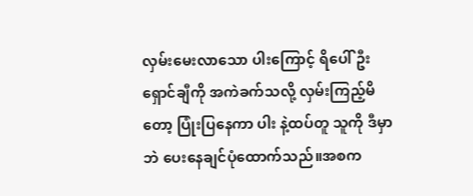လှမ်းမေးလာသော ပါးကြောင့် ရိပေါ် ဦးရှောင်ချီကို အကဲခက်သလို့ လှမ်းကြည့်မိတော့ ပြုံးပြနေကာ ပါး နဲ့ထပ်တူ သူကို ဒီမှာဘဲ ပေးနေချင်ပုံထောက်သည်။အစက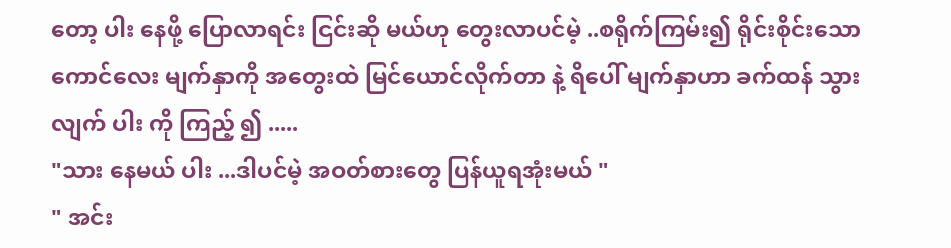တော့ ပါး နေဖို့ ပြောလာရင်း ငြင်းဆို မယ်ဟု တွေးလာပင်မဲ့ ..စရိုက်ကြမ်း၍ ရိုင်းစိုင်းသော ကောင်လေး မျက်နှာကို အတွေးထဲ မြင်ယောင်လိုက်တာ နဲ့ ရိပေါ် မျက်နှာဟာ ခက်ထန် သွားလျက် ပါး ကို ကြည့် ၍ .....
"သား နေမယ် ပါး ...ဒါပင်မဲ့ အဝတ်စားတွေ ပြန်ယူရအုံးမယ် "
" အင်း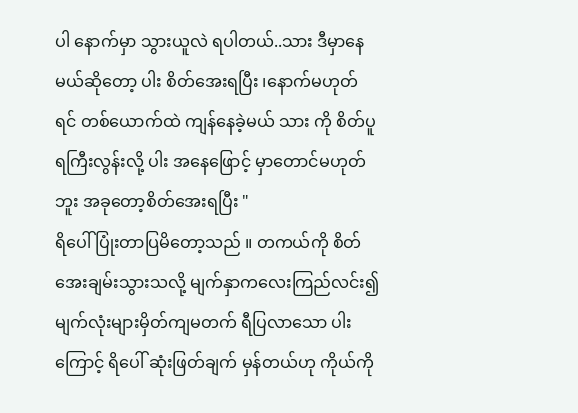ပါ နောက်မှာ သွားယူလဲ ရပါတယ်..သား ဒီမှာနေမယ်ဆိုတော့ ပါး စိတ်အေးရပြီး ၊နောက်မဟုတ် ရင် တစ်ယောက်ထဲ ကျန်နေခဲ့မယ် သား ကို စိတ်ပူရကြီးလွန်းလို့ ပါး အနေဖြောင့် မှာတောင်မဟုတ်ဘူး အခုတော့စိတ်အေးရပြီး "
ရိပေါ် ပြုံးတာပြမိတော့သည် ။ တကယ်ကို စိတ်အေးချမ်းသွားသလို့ မျက်နှာကလေးကြည်လင်း၍ မျက်လုံးများမှိတ်ကျမတက် ရီပြလာသော ပါးကြောင့် ရိပေါ် ဆုံးဖြတ်ချက် မှန်တယ်ဟု ကိုယ်ကို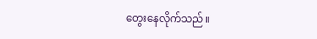တွေးနေလိုက်သည်။